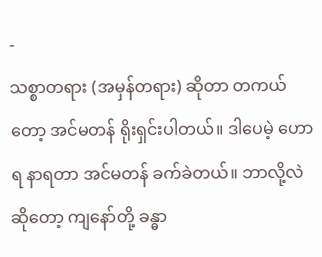-
သစ္စာတရား (အမှန်တရား) ဆိုတာ တကယ်တော့ အင်မတန် ရိုးရှင်းပါတယ်။ ဒါပေမဲ့ ဟောရ နာရတာ အင်မတန် ခက်ခဲတယ်။ ဘာလို့လဲဆိုတော့ ကျနော်တို့ ခန္ဓာ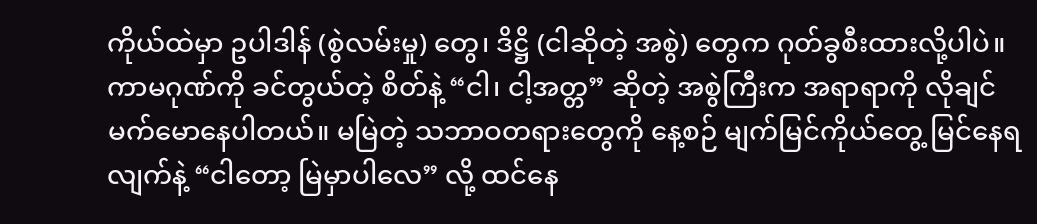ကိုယ်ထဲမှာ ဥပါဒါန် (စွဲလမ်းမှု) တွေ၊ ဒိဋ္ဌိ (ငါဆိုတဲ့ အစွဲ) တွေက ဂုတ်ခွစီးထားလို့ပါပဲ။ ကာမဂုဏ်ကို ခင်တွယ်တဲ့ စိတ်နဲ့ “ငါ၊ ငါ့အတ္တ” ဆိုတဲ့ အစွဲကြီးက အရာရာကို လိုချင် မက်မောနေပါတယ်။ မမြဲတဲ့ သဘာဝတရားတွေကို နေ့စဉ် မျက်မြင်ကိုယ်တွေ့ မြင်နေရလျက်နဲ့ “ငါတော့ မြဲမှာပါလေ” လို့ ထင်နေ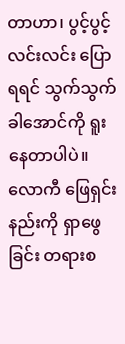တာဟာ၊ ပွင့်ပွင့်လင်းလင်း ပြောရရင် သွက်သွက်ခါအောင်ကို ရူးနေတာပါပဲ။ လောကီ ဖြေရှင်းနည်းကို ရှာဖွေခြင်း တရားစ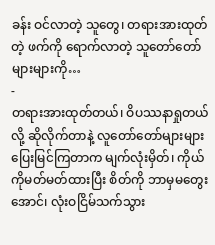ခန်း ဝင်လာတဲ့ သူတွေ၊ တရားအားထုတ်တဲ့ ဖက်ကို ရောက်လာတဲ့ သူတော်တော်များများကို…
-
တရားအားထုတ်တယ်၊ ဝိပဿနာရှုတယ်လို့ ဆိုလိုက်တာနဲ့ လူတော်တော်များများ ပြေးမြင်ကြတာက မျက်လုံးမှိတ်၊ ကိုယ်ကိုမတ်မတ်ထားပြီး စိတ်ကို ဘာမှမတွေးအောင်၊ လုံးဝငြိမ်သက်သွား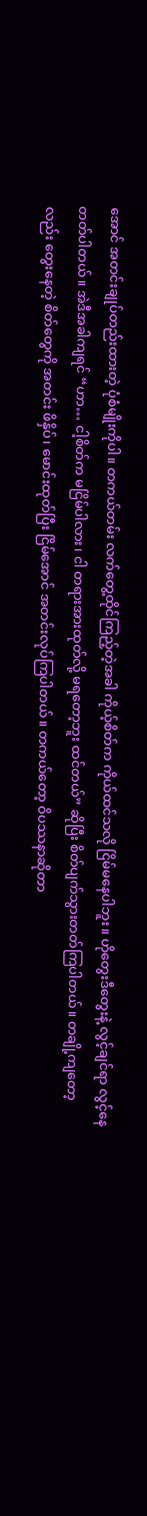အောင် အတင်းချုပ်တည်းထားတဲ့ ပုံစံမျိုးကိုပါ။ တကယ်တမ်း လက်တွေ့ထိုင်ကြည့်တဲ့အခါ ကိုယ့်စိတ်က ကိုယ်ထင်သလို ငြိမ်မနေပါဘူး။ ဟိုတွေးဒီတွေးနဲ့ လွင့်ချင်ရာ လွင့်နေတတ်ပါတယ်။ အဲဒီအခါကျရင် “ဟာ… ငါ့စိတ်က မငြိမ်ပါလား၊ ငါ တရားအားထုတ်လို့ မရတော့ဘူး ထင်တယ်” ဆိုပြီး စိတ်ပျက်သွားတတ်ကြပါတယ်။ တချို့ကျတော့လည်း တွေးနေတဲ့ စိတ်တွေကို အတင်း ဖိနှိပ်၊ မောင်းထုတ်ပြီး ငြိမ်အောင် အတင်းလုပ်ကြပါတယ်။ တကယ်တော့ ဝိပဿနာဆိုတာ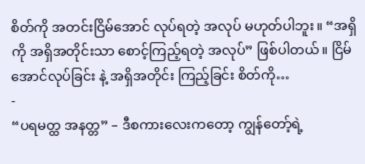စိတ်ကို အတင်းငြိမ်အောင် လုပ်ရတဲ့ အလုပ် မဟုတ်ပါဘူး။ “အရှိကို အရှိအတိုင်းသာ စောင့်ကြည့်ရတဲ့ အလုပ်” ဖြစ်ပါတယ်။ ငြိမ်အောင်လုပ်ခြင်း နဲ့ အရှိအတိုင်း ကြည့်ခြင်း စိတ်ကို…
-
“ပရမတ္ထ အနတ္တ” – ဒီစကားလေးကတော့ ကျွန်တော့်ရဲ့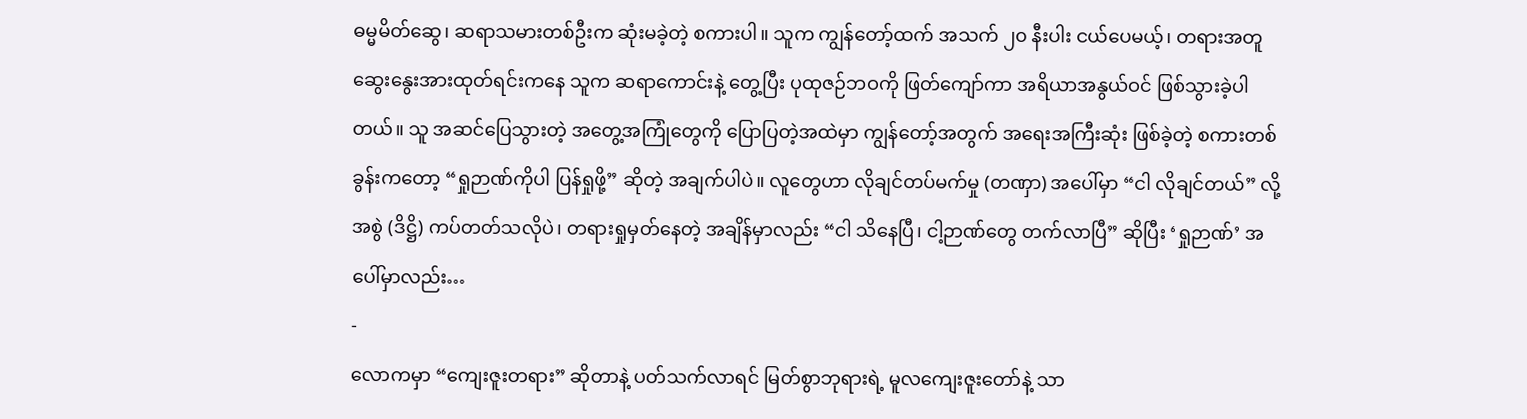ဓမ္မမိတ်ဆွေ၊ ဆရာသမားတစ်ဦးက ဆုံးမခဲ့တဲ့ စကားပါ။ သူက ကျွန်တော့်ထက် အသက် ၂၀ နီးပါး ငယ်ပေမယ့်၊ တရားအတူ ဆွေးနွေးအားထုတ်ရင်းကနေ သူက ဆရာကောင်းနဲ့ တွေ့ပြီး ပုထုဇဉ်ဘဝကို ဖြတ်ကျော်ကာ အရိယာအနွယ်ဝင် ဖြစ်သွားခဲ့ပါတယ်။ သူ အဆင်ပြေသွားတဲ့ အတွေ့အကြုံတွေကို ပြောပြတဲ့အထဲမှာ ကျွန်တော့်အတွက် အရေးအကြီးဆုံး ဖြစ်ခဲ့တဲ့ စကားတစ်ခွန်းကတော့ “ရှုဉာဏ်ကိုပါ ပြန်ရှုဖို့” ဆိုတဲ့ အချက်ပါပဲ။ လူတွေဟာ လိုချင်တပ်မက်မှု (တဏှာ) အပေါ်မှာ “ငါ လိုချင်တယ်” လို့ အစွဲ (ဒိဋ္ဌိ) ကပ်တတ်သလိုပဲ၊ တရားရှုမှတ်နေတဲ့ အချိန်မှာလည်း “ငါ သိနေပြီ၊ ငါ့ဉာဏ်တွေ တက်လာပြီ” ဆိုပြီး ‘ရှုဉာဏ်’ အပေါ်မှာလည်း…
-
လောကမှာ “ကျေးဇူးတရား” ဆိုတာနဲ့ ပတ်သက်လာရင် မြတ်စွာဘုရားရဲ့ မူလကျေးဇူးတော်နဲ့ သာ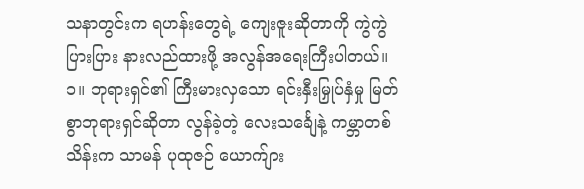သနာတွင်းက ရဟန်းတွေရဲ့ ကျေးဇူးဆိုတာကို ကွဲကွဲပြားပြား နားလည်ထားဖို့ အလွန်အရေးကြီးပါတယ်။ ၁။ ဘုရားရှင်၏ ကြီးမားလှသော ရင်းနှီးမြှုပ်နှံမှု မြတ်စွာဘုရားရှင်ဆိုတာ လွန်ခဲ့တဲ့ လေးသင်္ချေနဲ့ ကမ္ဘာတစ်သိန်းက သာမန် ပုထုဇဉ် ယောက်ျား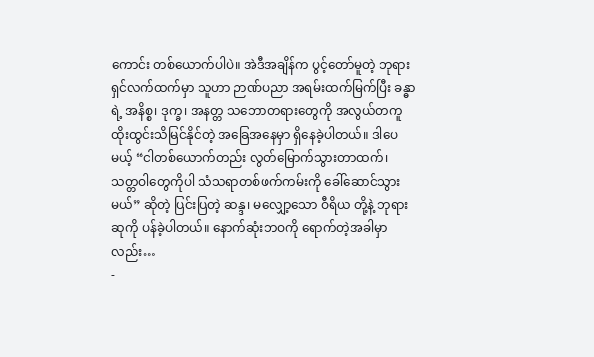ကောင်း တစ်ယောက်ပါပဲ။ အဲဒီအချိန်က ပွင့်တော်မူတဲ့ ဘုရားရှင်လက်ထက်မှာ သူဟာ ဉာဏ်ပညာ အရမ်းထက်မြက်ပြီး ခန္ဓာရဲ့ အနိစ္စ၊ ဒုက္ခ၊ အနတ္တ သဘောတရားတွေကို အလွယ်တကူ ထိုးထွင်းသိမြင်နိုင်တဲ့ အခြေအနေမှာ ရှိနေခဲ့ပါတယ်။ ဒါပေမယ့် “ငါတစ်ယောက်တည်း လွတ်မြောက်သွားတာထက်၊ သတ္တဝါတွေကိုပါ သံသရာတစ်ဖက်ကမ်းကို ခေါ်ဆောင်သွားမယ်” ဆိုတဲ့ ပြင်းပြတဲ့ ဆန္ဒ၊ မလျှော့သော ဝီရိယ တို့နဲ့ ဘုရားဆုကို ပန်ခဲ့ပါတယ်။ နောက်ဆုံးဘဝကို ရောက်တဲ့အခါမှာလည်း…
-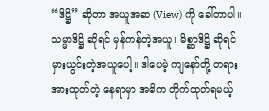“ဒိဋ္ဌိ” ဆိုတာ အယူအဆ (View) ကို ခေါ်တာပါ။ သမ္မာဒိဋ္ဌိ ဆိုရင် မှန်ကန်တဲ့အယူ၊ မိစ္ဆာဒိဋ္ဌိ ဆိုရင် မှားယွင်းတဲ့အယူပေါ့။ ဒါပေမဲ့ ကျနော်တို့ တရားအားထုတ်တဲ့ နေရာမှာ အဓိက တိုက်ထုတ်ရမယ့်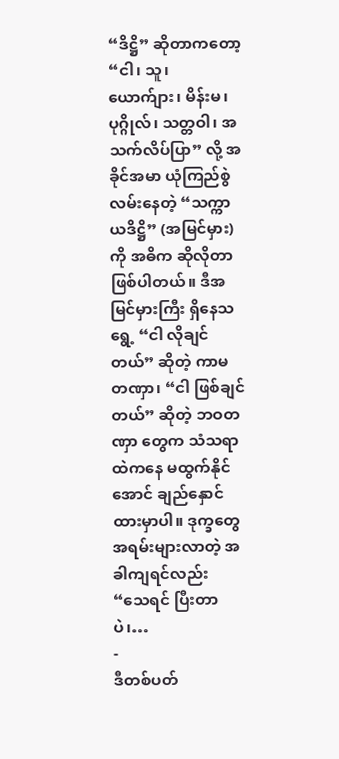“ဒိဋ္ဌိ” ဆိုတာကတော့ “ငါ၊ သူ၊ ယောက်ျား၊ မိန်းမ၊ ပုဂ္ဂိုလ်၊ သတ္တဝါ၊ အသက်လိပ်ပြာ” လို့ အခိုင်အမာ ယုံကြည်စွဲလမ်းနေတဲ့ “သက္ကာယဒိဋ္ဌိ” (အမြင်မှား) ကို အဓိက ဆိုလိုတာ ဖြစ်ပါတယ်။ ဒီအမြင်မှားကြီး ရှိနေသရွေ့ “ငါ လိုချင်တယ်” ဆိုတဲ့ ကာမတဏှာ၊ “ငါ ဖြစ်ချင်တယ်” ဆိုတဲ့ ဘဝတဏှာ တွေက သံသရာထဲကနေ မထွက်နိုင်အောင် ချည်နှောင်ထားမှာပါ။ ဒုက္ခတွေ အရမ်းများလာတဲ့ အခါကျရင်လည်း “သေရင် ပြီးတာပဲ၊…
-
ဒီတစ်ပတ်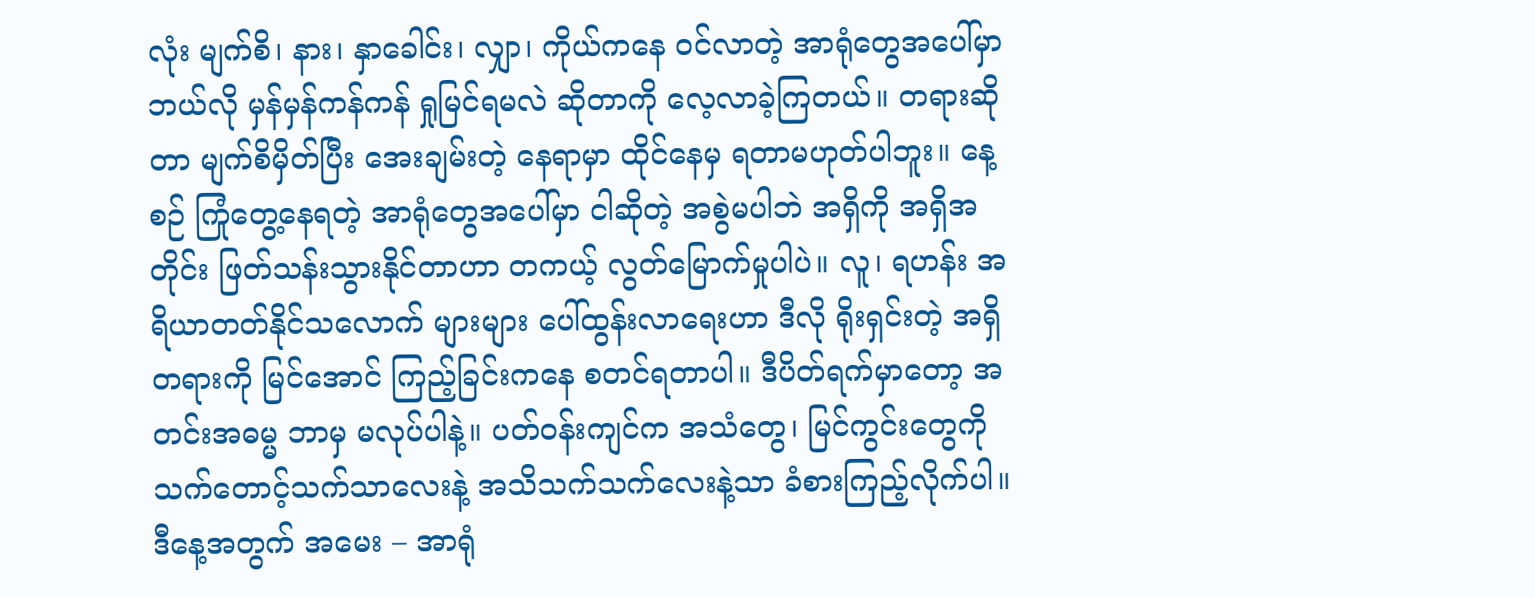လုံး မျက်စိ၊ နား၊ နှာခေါင်း၊ လျှာ၊ ကိုယ်ကနေ ဝင်လာတဲ့ အာရုံတွေအပေါ်မှာ ဘယ်လို မှန်မှန်ကန်ကန် ရှုမြင်ရမလဲ ဆိုတာကို လေ့လာခဲ့ကြတယ်။ တရားဆိုတာ မျက်စိမှိတ်ပြီး အေးချမ်းတဲ့ နေရာမှာ ထိုင်နေမှ ရတာမဟုတ်ပါဘူး။ နေ့စဉ် ကြုံတွေ့နေရတဲ့ အာရုံတွေအပေါ်မှာ ငါဆိုတဲ့ အစွဲမပါဘဲ အရှိကို အရှိအတိုင်း ဖြတ်သန်းသွားနိုင်တာဟာ တကယ့် လွတ်မြောက်မှုပါပဲ။ လူ၊ ရဟန်း အရိယာတတ်နိုင်သလောက် များများ ပေါ်ထွန်းလာရေးဟာ ဒီလို ရိုးရှင်းတဲ့ အရှိတရားကို မြင်အောင် ကြည့်ခြင်းကနေ စတင်ရတာပါ။ ဒီပိတ်ရက်မှာတော့ အတင်းအဓမ္မ ဘာမှ မလုပ်ပါနဲ့။ ပတ်ဝန်းကျင်က အသံတွေ၊ မြင်ကွင်းတွေကို သက်တောင့်သက်သာလေးနဲ့ အသိသက်သက်လေးနဲ့သာ ခံစားကြည့်လိုက်ပါ။ ဒီနေ့အတွက် အမေး – အာရုံ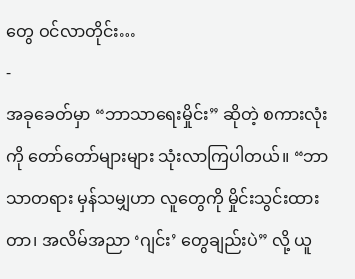တွေ ဝင်လာတိုင်း…
-
အခုခေတ်မှာ “ဘာသာရေးမှိုင်း” ဆိုတဲ့ စကားလုံးကို တော်တော်များများ သုံးလာကြပါတယ်။ “ဘာသာတရား မှန်သမျှဟာ လူတွေကို မှိုင်းသွင်းထားတာ၊ အလိမ်အညာ ‘ဂျင်း’ တွေချည်းပဲ” လို့ ယူ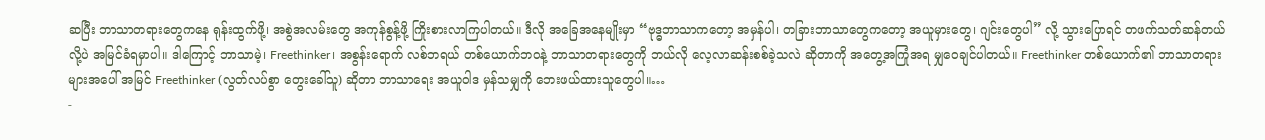ဆပြီး ဘာသာတရားတွေကနေ ရုန်းထွက်ဖို့၊ အစွဲအလမ်းတွေ အကုန်စွန့်ဖို့ ကြိုးစားလာကြပါတယ်။ ဒီလို အခြေအနေမျိုးမှာ “ဗုဒ္ဓဘာသာကတော့ အမှန်ပါ၊ တခြားဘာသာတွေကတော့ အယူမှားတွေ၊ ဂျင်းတွေပါ” လို့ သွားပြောရင် တဖက်သတ်ဆန်တယ်လို့ပဲ အမြင်ခံရမှာပါ။ ဒါကြောင့် ဘာသာမဲ့၊ Freethinker၊ အစွန်းရောက် လစ်ဘရယ် တစ်ယောက်ဘဝနဲ့ ဘာသာတရားတွေကို ဘယ်လို လေ့လာဆန်းစစ်ခဲ့သလဲ ဆိုတာကို အတွေ့အကြုံအရ မျှဝေချင်ပါတယ်။ Freethinker တစ်ယောက်၏ ဘာသာတရားများအပေါ် အမြင် Freethinker (လွတ်လပ်စွာ တွေးခေါ်သူ) ဆိုတာ ဘာသာရေး အယူဝါဒ မှန်သမျှကို ဘေးဖယ်ထားသူတွေပါ။…
-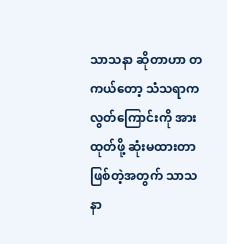သာသနာ ဆိုတာဟာ တကယ်တော့ သံသရာက လွတ်ကြောင်းကို အားထုတ်ဖို့ ဆုံးမထားတာ ဖြစ်တဲ့အတွက် သာသနာ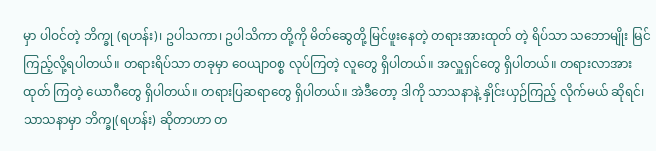မှာ ပါဝင်တဲ့ ဘိက္ခု (ရဟန်း)၊ ဥပါသကာ၊ ဥပါသိကာ တို့ကို မိတ်ဆွေတို့ မြင်ဖူးနေတဲ့ တရားအားထုတ် တဲ့ ရိပ်သာ သဘောမျိုး မြင်ကြည့်လို့ရပါတယ်။ တရားရိပ်သာ တခုမှာ ဝေယျာဝစ္စ လုပ်ကြတဲ့ လူတွေ ရှိပါတယ်။ အလှူရှင်တွေ ရှိပါတယ်။ တရားလာအားထုတ် ကြတဲ့ ယောဂီတွေ ရှိပါတယ်။ တရားပြဆရာတွေ ရှိပါတယ်။ အဲဒီတော့ ဒါကို သာသနာနဲ့ နှိုင်းယှဉ်ကြည့် လိုက်မယ် ဆိုရင်၊ သာသနာမှာ ဘိက္ခု(ရဟန်း) ဆိုတာဟာ တ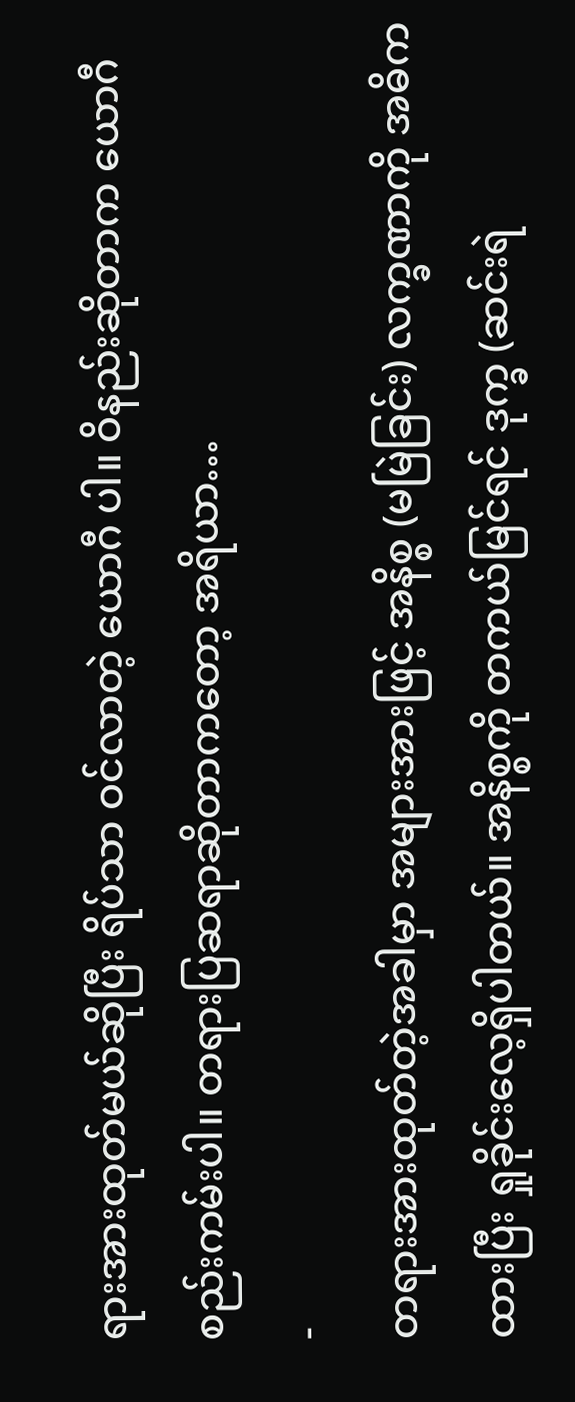ရားအားထုတ်မယ်ဆိုပြီး ရိပ်သာ ဝင်လာတဲ့ ယောဂီ ပါ။ ဝိနည်းဆိုတာက ယောဂီ စည်းကမ်းပါ။ တရားပြဆရာဆိုတာကတော့ အရိယာ…
-
တရားအားထုတ်တဲ့အခါမှာ အများအားဖြင့် အနိစ္စ (မမြဲခြင်း) လက္ခဏာကို အဓိကထားပြီး ရှုခိုင်းလေ့ရှိပါတယ်။ အနိစ္စကို တကယ်မြင်ရင် ဒုက္ခ (ဆင်းရဲ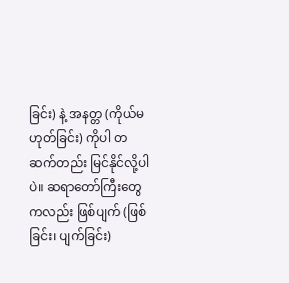ခြင်း) နဲ့ အနတ္တ (ကိုယ်မဟုတ်ခြင်း) ကိုပါ တဆက်တည်း မြင်နိုင်လို့ပါပဲ။ ဆရာတော်ကြီးတွေကလည်း ဖြစ်ပျက် (ဖြစ်ခြင်း၊ ပျက်ခြင်း)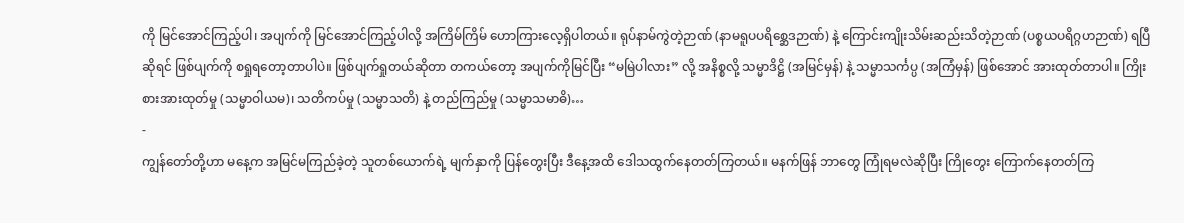ကို မြင်အောင်ကြည့်ပါ၊ အပျက်ကို မြင်အောင်ကြည့်ပါလို့ အကြိမ်ကြိမ် ဟောကြားလေ့ရှိပါတယ်။ ရုပ်နာမ်ကွဲတဲ့ဉာဏ် (နာမရူပပရိစ္ဆေဒဉာဏ်) နဲ့ ကြောင်းကျိုးသိမ်းဆည်းသိတဲ့ဉာဏ် (ပစ္စယပရိဂ္ဂဟဉာဏ်) ရပြီဆိုရင် ဖြစ်ပျက်ကို စရှုရတော့တာပါပဲ။ ဖြစ်ပျက်ရှုတယ်ဆိုတာ တကယ်တော့ အပျက်ကိုမြင်ပြီး “မမြဲပါလား” လို့ အနိစ္စလို့ သမ္မာဒိဋ္ဌိ (အမြင်မှန်) နဲ့ သမ္မာသင်္ကပ္ပ (အကြံမှန်) ဖြစ်အောင် အားထုတ်တာပါ။ ကြိုးစားအားထုတ်မှု (သမ္မာဝါယမ)၊ သတိကပ်မှု (သမ္မာသတိ) နဲ့ တည်ကြည်မှု (သမ္မာသမာဓိ)…
-
ကျွန်တော်တို့ဟာ မနေ့က အမြင်မကြည်ခဲ့တဲ့ သူတစ်ယောက်ရဲ့ မျက်နှာကို ပြန်တွေးပြီး ဒီနေ့အထိ ဒေါသထွက်နေတတ်ကြတယ်။ မနက်ဖြန် ဘာတွေ ကြုံရမလဲဆိုပြီး ကြိုတွေး ကြောက်နေတတ်ကြ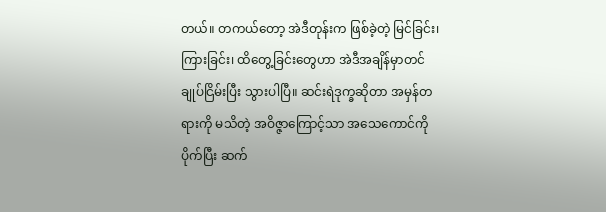တယ်။ တကယ်တော့ အဲဒီတုန်းက ဖြစ်ခဲ့တဲ့ မြင်ခြင်း၊ ကြားခြင်း၊ ထိတွေ့ခြင်းတွေဟာ အဲဒီအချိန်မှာတင် ချုပ်ငြိမ်းပြီး သွားပါပြီ။ ဆင်းရဲဒုက္ခဆိုတာ အမှန်တရားကို မသိတဲ့ အဝိဇ္ဇာကြောင့်သာ အသေကောင်ကို ပိုက်ပြီး ဆက်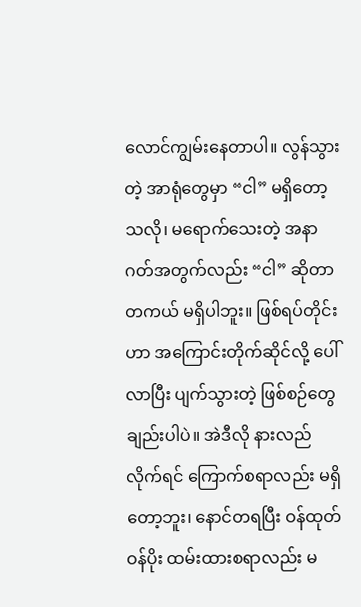လောင်ကျွမ်းနေတာပါ။ လွန်သွားတဲ့ အာရုံတွေမှာ “ငါ” မရှိတော့သလို၊ မရောက်သေးတဲ့ အနာဂတ်အတွက်လည်း “ငါ” ဆိုတာ တကယ် မရှိပါဘူး။ ဖြစ်ရပ်တိုင်းဟာ အကြောင်းတိုက်ဆိုင်လို့ ပေါ်လာပြီး ပျက်သွားတဲ့ ဖြစ်စဉ်တွေချည်းပါပဲ။ အဲဒီလို နားလည်လိုက်ရင် ကြောက်စရာလည်း မရှိတော့ဘူး၊ နောင်တရပြီး ဝန်ထုတ်ဝန်ပိုး ထမ်းထားစရာလည်း မ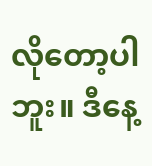လိုတော့ပါဘူး။ ဒီနေ့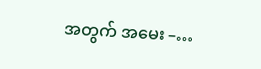အတွက် အမေး –…